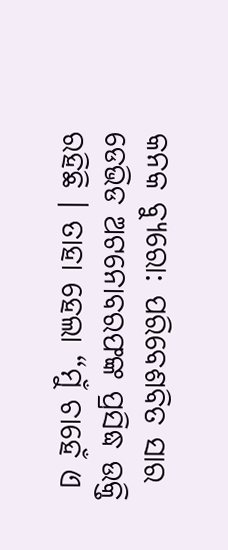କନକ ବ୍ୟୁରୋ: ପରିବେଶବିତ ସାର ଡେଭିଡ ଅଟନୋବରଫଙ୍କ ପ୍ରସିଦ୍ଧ ଉକ୍ତି ରହିଛି । ତାହା ହେଲା “ମୁଁ ଚାହେଁ ଏ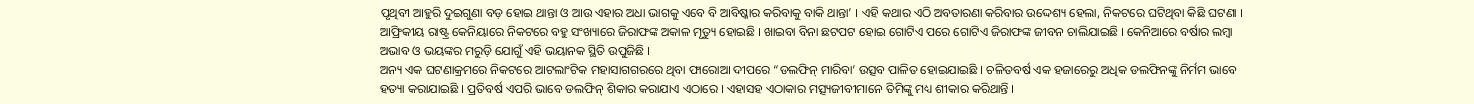ପୃଥିବୀ ଆହୁରି ଦୁଇଗୁଣା ବଡ଼ ହୋଇ ଥାନ୍ତା ଓ ଆଉ ଏହାର ଅଧା ଭାଗକୁ ଏବେ ବି ଆବିଷ୍କାର କରିବାକୁ ବାକି ଥାନ୍ତା’ । ଏହି କଥାର ଏଠି ଅବତାରଣା କରିବାର ଉଦ୍ଦେଶ୍ୟ ହେଲା, ନିକଟରେ ଘଟିଥିବା କିଛି ଘଟଣା । ଆଫ୍ରିକୀୟ ରାଷ୍ଟ୍ର କେନିୟାରେ ନିକଟରେ ବହୁ ସଂଖ୍ୟାରେ ଜିରାଫଙ୍କ ଅକାଳ ମୃତ୍ୟୁ ହୋଇଛି । ଖାଇବା ବିନା ଛଟପଟ ହୋଇ ଗୋଟିଏ ପରେ ଗୋଟିଏ ଜିରାଫଙ୍କ ଜୀବନ ଚାଲିଯାଇଛି । କେନିଆରେ ବର୍ଷାର ଲମ୍ବା ଅଭାବ ଓ ଭୟଙ୍କର ମରୁଡ଼ି ଯୋଗୁଁ ଏହି ଭୟାନକ ସ୍ଥିତି ଉପୁଜିଛି ।
ଅନ୍ୟ ଏକ ଘଟଣାକ୍ରମରେ ନିକଟରେ ଆଟଲାଂଟିକ ମହାସାଗଗରରେ ଥିବା ଫାରୋଆ ଦୀପରେ “ଡଲଫିନ୍ ମାରିବା’ ଉତ୍ସବ ପାଳିତ ହୋଇଯାଇଛି । ଚଳିତବର୍ଷ ଏକ ହଜାରେରୁ ଅଧିକ ଡଲଫିନଙ୍କୁ ନିର୍ମମ ଭାବେ ହତ୍ୟା କରାଯାଇଛି । ପ୍ରତିବର୍ଷ ଏପରି ଭାବେ ଡଲଫିନ୍ ଶିକାର କରାଯାଏ ଏଠାରେ । ଏହାସହ ଏଠାକାର ମତ୍ସ୍ୟଜୀବୀମାନେ ତିମିଙ୍କୁ ମଧ୍ୟ ଶୀକାର କରିଥାନ୍ତି ।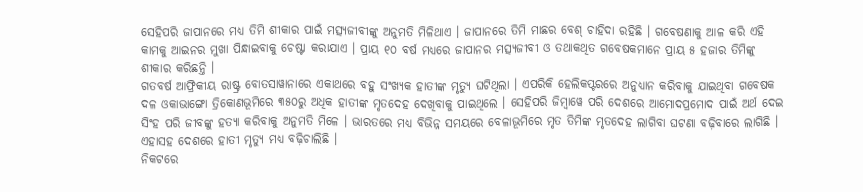ସେହିପରି ଜାପାନରେ ମଧ୍ୟ ତିମି ଶୀକାର ପାଇଁ ମତ୍ସ୍ୟଜୀବୀଙ୍କୁ ଅନୁମତି ମିଳିଥାଏ । ଜାପାନରେ ତିମି ମାଛର ବେଶ୍ ଚାହିଦା ରହିଛି । ଗବେଷଣାକୁ ଆଳ କରି ଏହି କାମକୁ ଆଇନର ମୁଖା ପିନ୍ଧାଇବାକୁ ଚେଷ୍ଟା କରାଯାଏ । ପ୍ରାୟ ୧୦ ବର୍ଷ ମଧ୍ୟରେ ଜାପାନର ମତ୍ସ୍ୟଜୀବୀ ଓ ତଥାକଥିତ ଗବେଷକମାନେ ପ୍ରାୟ ୫ ହଜାର ତିମିଙ୍କୁ ଶୀକାର କରିଛନ୍ତି ।
ଗତବର୍ଷ ଆଫ୍ରିକୀୟ ରାଷ୍ଟ୍ର ବୋତସାୱାନାରେ ଏକାଥରେ ବହୁ ସଂଖ୍ୟକ ହାତୀଙ୍କ ମୃତ୍ୟୁ ଘଟିଥିଲା । ଏପରିକି ହେଲିକପ୍ଟରରେ ଅନୁଧ୍ୟାନ କରିବାକୁ ଯାଇଥିବା ଗବେଷକ ଦଳ ଓକାଭାଙ୍ଗୋ ତ୍ରିକୋଣଭୂମିରେ ୩୫୦ରୁ ଅଧିକ ହାତୀଙ୍କ ମୃତଦେହ ଦେଖିବାକୁ ପାଇଥିଲେ । ସେହିପରି ଜିମ୍ବାୱେ ପରି ଦେଶରେ ଆମୋଦପ୍ରମୋଦ ପାଇଁ ଅର୍ଥ ଦେଇ ସିଂହ ପରି ଜୀବଙ୍କୁ ହତ୍ୟା କରିବାକୁ ଅନୁମତି ମିଳେ । ଭାରତରେ ମଧ୍ୟ ବିଭିନ୍ନ ସମୟରେ ବେଳାଭୂମିରେ ମୃତ ତିମିଙ୍କ ମୃତଦେହ ଲାଗିବା ଘଟଣା ବଢ଼ିବାରେ ଲାଗିଛି । ଏହାସହ ଦେଶରେ ହାତୀ ମୃତ୍ୟୁ ମଧ୍ୟ ବଢ଼ିଚାଲିଛି ।
ନିକଟରେ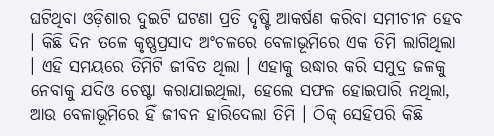ଘଟିଥିବା ଓଡ଼ିଶାର ଦୁଇଟି ଘଟଣା ପ୍ରତି ଦୃଷ୍ଟି ଆକର୍ଷଣ କରିବା ସମୀଚୀନ ହେବ । କିଛି ଦିନ ତଳେ କୃଷ୍ଣପ୍ରସାଦ ଅଂଚଳରେ ବେଳାଭୂମିରେ ଏକ ତିମି ଲାଗିଥିଲା । ଏହି ସମୟରେ ତିମିଟି ଜୀବିତ ଥିଲା । ଏହାକୁ ଉଦ୍ଧାର କରି ସମୁଦ୍ର ଜଳକୁ ନେବାକୁ ଯଦିଓ ଚେଷ୍ଟା କରାଯାଇଥିଲା, ହେଲେ ସଫଳ ହୋଇପାରି ନଥିଲା, ଆଉ ବେଳାଭୂମିରେ ହିଁ ଜୀବନ ହାରିଦେଲା ତିମି । ଠିକ୍ ସେହିପରି କିଛି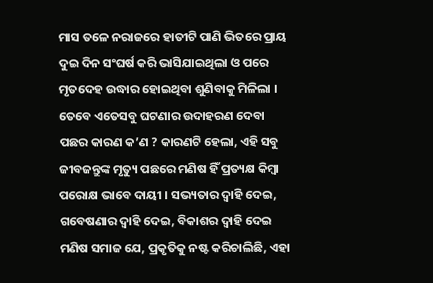ମାସ ତଳେ ନରାଜରେ ହାତୀଟି ପାଣି ଭିତରେ ପ୍ରାୟ ଦୁଇ ଦିନ ସଂଘର୍ଷ କରି ଭାସିଯାଇଥିଲା ଓ ପରେ ମୃତଦେହ ଉଦ୍ଧାର ହୋଇଥିବା ଶୁଣିବାକୁ ମିଳିଲା ।
ତେବେ ଏତେସବୁ ଘଟଣାର ଉଦାହରଣ ଦେବା ପଛର କାରଣ କ’ଣ ? କାରଣଟି ହେଲା, ଏହି ସବୁ ଜୀବଜନ୍ତୁଙ୍କ ମୃତ୍ୟୁ ପଛରେ ମଣିଷ ହିଁ ପ୍ରତ୍ୟକ୍ଷ କିମ୍ବା ପରୋକ୍ଷ ଭାବେ ଦାୟୀ । ସଭ୍ୟତାର ଦ୍ୱାହି ଦେଇ, ଗବେଷଣାର ଦ୍ୱାହି ଦେଇ, ବିକାଶର ଦ୍ୱାହି ଦେଇ ମଣିଷ ସମାଜ ଯେ, ପ୍ରକୃତିକୁ ନଷ୍ଟ କରିଚାଲିଛି, ଏହା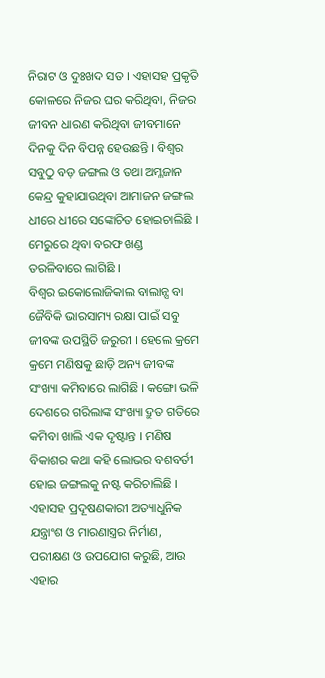ନିରାଟ ଓ ଦୁଃଖଦ ସତ । ଏହାସହ ପ୍ରକୃତି କୋଳରେ ନିଜର ଘର କରିଥିବା, ନିଜର ଜୀବନ ଧାରଣ କରିଥିବା ଜୀବମାନେ ଦିନକୁ ଦିନ ବିପନ୍ନ ହେଉଛନ୍ତି । ବିଶ୍ୱର ସବୁଠୁ ବଡ଼ ଜଙ୍ଗଲ ଓ ତଥା ଅମ୍ଳଜାନ କେନ୍ଦ୍ର କୁହାଯାଉଥିବା ଆମାଜନ ଜଙ୍ଗଲ ଧୀରେ ଧୀରେ ସଙ୍କୋଚିତ ହୋଇଚାଲିଛି । ମେରୁରେ ଥିବା ବରଫ ଖଣ୍ଡ ତରଳିବାରେ ଲାଗିଛି ।
ବିଶ୍ୱର ଇକୋଲୋଜିକାଲ ବାଲାନ୍ସ ବା ଜୈବିକି ଭାରସାମ୍ୟ ରକ୍ଷା ପାଇଁ ସବୁ ଜୀବଙ୍କ ଉପସ୍ଥିତି ଜରୁରୀ । ହେଲେ କ୍ରମେ କ୍ରମେ ମଣିଷକୁ ଛାଡ଼ି ଅନ୍ୟ ଜୀବଙ୍କ ସଂଖ୍ୟା କମିବାରେ ଲାଗିଛି । କଙ୍ଗୋ ଭଳି ଦେଶରେ ଗରିଲାଙ୍କ ସଂଖ୍ୟା ଦ୍ରୁତ ଗତିରେ କମିବା ଖାଲି ଏକ ଦୃଷ୍ଟାନ୍ତ । ମଣିଷ ବିକାଶର କଥା କହି ଲୋଭର ବଶବର୍ତୀ ହୋଇ ଜଙ୍ଗଲକୁ ନଷ୍ଟ କରିଚାଲିଛି । ଏହାସହ ପ୍ରଦୂଷଣକାରୀ ଅତ୍ୟାଧୁନିକ ଯନ୍ତ୍ରାଂଶ ଓ ମାରଣାସ୍ତ୍ରର ନିର୍ମାଣ, ପରୀକ୍ଷଣ ଓ ଉପଯୋଗ କରୁଛି, ଆଉ ଏହାର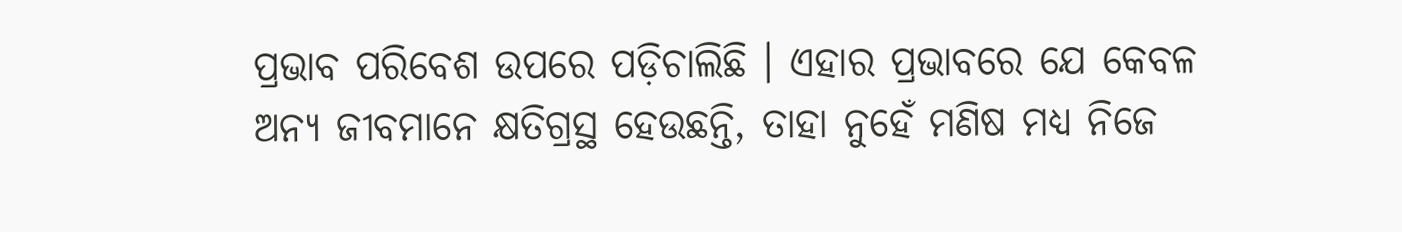ପ୍ରଭାବ ପରିବେଶ ଉପରେ ପଡ଼ିଚାଲିଛି । ଏହାର ପ୍ରଭାବରେ ଯେ କେବଳ ଅନ୍ୟ ଜୀବମାନେ କ୍ଷତିଗ୍ରସ୍ଥ ହେଉଛନ୍ତି, ତାହା ନୁହେଁ ମଣିଷ ମଧ୍ୟ ନିଜେ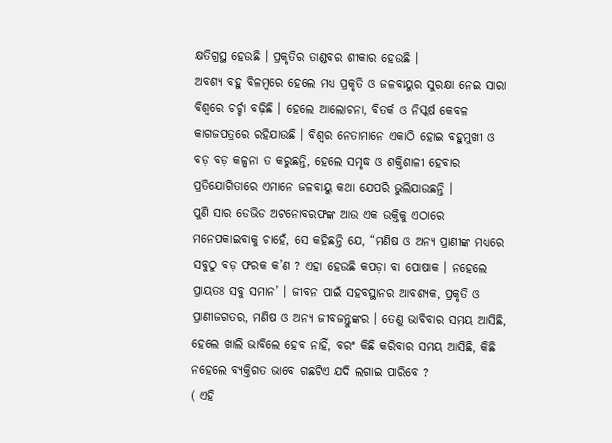କ୍ଷତିଗ୍ରସ୍ଥ ହେଉଛି । ପ୍ରକୃତିର ତାଣ୍ଡବର ଶୀକାର ହେଉଛି ।
ଅବଶ୍ୟ ବହୁ ବିଳମ୍ବରେ ହେଲେ ମଧ୍ୟ ପ୍ରକୃତି ଓ ଜଳବାୟୁର ସୁରକ୍ଷା ନେଇ ସାରା ବିଶ୍ୱରେ ଚର୍ଚ୍ଚା ବଢ଼ିଛି । ହେଲେ ଆଲୋଚନା, ବିତର୍କ ଓ ନିସ୍କର୍ଷ କେବଳ କାଗଜପତ୍ରରେ ରହିଯାଉଛି । ବିଶ୍ୱର ନେତାମାନେ ଏକାଠି ହୋଇ ବହୁମୁଖୀ ଓ ବଡ଼ ବଡ଼ କଳ୍ପନା ତ କରୁଛନ୍ତି, ହେଲେ ସମୃଦ୍ଧ ଓ ଶକ୍ତିଶାଳୀ ହେବାର ପ୍ରତିଯୋଗିତାରେ ଏମାନେ ଜଳବାୟୁ କଥା ଯେପରି ଭୁଲିଯାଉଛନ୍ତି ।
ପୁଣି ସାର ଡେଭିଡ ଅଟନୋବରଫଙ୍କ ଆଉ ଏକ ଉକ୍ତିକୁ ଏଠାରେ ମନେପକାଇବାକୁ ଚାହେଁ, ସେ କହିଛନ୍ତି ଯେ, “ମଣିଷ ଓ ଅନ୍ୟ ପ୍ରାଣୀଙ୍କ ମଧ୍ୟରେ ସବୁଠୁ ବଡ଼ ଫରକ କ’ଣ ? ଏହା ହେଉଛି କପଡ଼ା ବା ପୋଷାକ । ନହେଲେ ପ୍ରାୟତଃ ସବୁ ସମାନ’ । ଜୀବନ ପାଇଁ ସହବସ୍ଥାନର ଆବଶ୍ୟକ, ପ୍ରକୃତି ଓ ପ୍ରାଣୀଜଗତର, ମଣିଷ ଓ ଅନ୍ୟ ଜୀବଜନ୍ତୁଙ୍କର । ତେଣୁ ଭାବିବାର ସମୟ ଆସିଛି, ହେଲେ ଖାଲି ଭାବିଲେ ହେବ ନାହିଁ, ବରଂ କିଛି କରିବାର ସମୟ ଆସିଛି, କିଛି ନହେଲେ ବ୍ୟକ୍ତିଗତ ଭାବେ ଗଛଟିଏ ଯଦି ଲଗାଇ ପାରିବେ ?
( ଏହି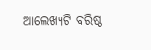ଆଲେଖ୍ୟଟି ବରିଷ୍ଠ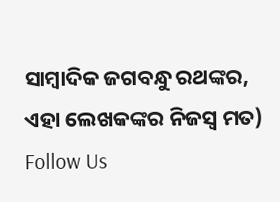ସାମ୍ବାଦିକ ଜଗବନ୍ଧୁ ରଥଙ୍କର, ଏହା ଲେଖକଙ୍କର ନିଜସ୍ୱ ମତ)
Follow Us